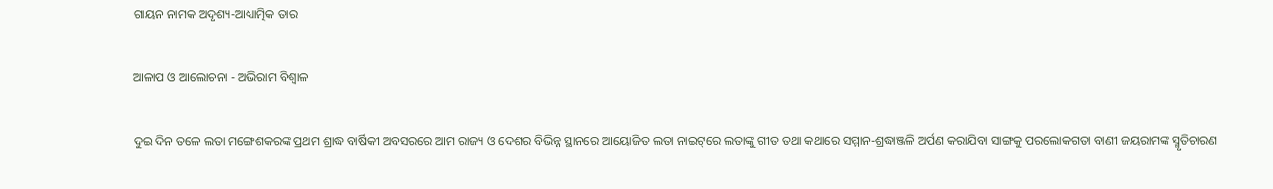ଗାୟନ ନାମକ ଅଦୃଶ୍ୟ-ଆଧ୍ୟାତ୍ମିକ ତାର

ଆଳାପ ଓ ଆଲୋଚନା - ଅଭିରାମ ବିଶ୍ବାଳ

ଦୁଇ ଦିନ ତଳେ ଲତା ମଙ୍ଗେଶକରଙ୍କ ପ୍ରଥମ ଶ୍ରାଦ୍ଧ ବାର୍ଷିକୀ ଅବସରରେ ଆମ ରାଜ୍ୟ ଓ ଦେଶର ବିଭିନ୍ନ ସ୍ଥାନରେ ଆୟୋଜିତ ଲତା ନାଇଟ୍‌ରେ ଲତାଙ୍କୁ ଗୀତ ତଥା କଥାରେ ସମ୍ମାନ-ଶ୍ରଦ୍ଧାଞ୍ଜଳି ଅର୍ପଣ କରାଯିବା ସାଙ୍ଗକୁ ପରଲୋକଗତା ବାଣୀ ଜୟରାମଙ୍କ ସ୍ମୃତିଚାରଣ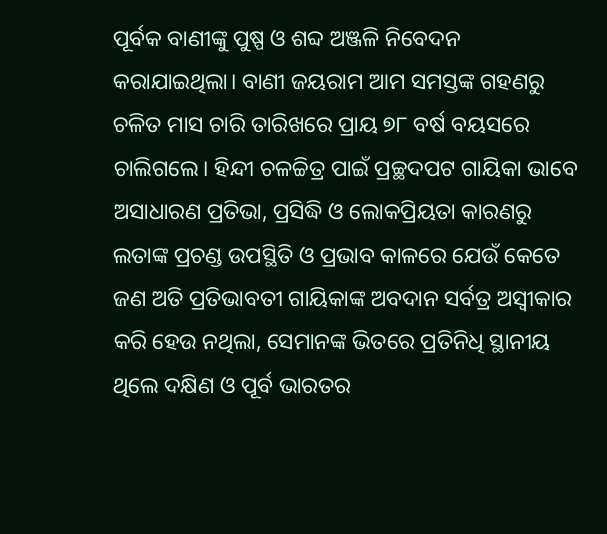ପୂର୍ବକ ବାଣୀଙ୍କୁ ପୁଷ୍ପ ଓ ଶବ୍ଦ ଅଞ୍ଜଳି ନିବେଦନ କରାଯାଇଥିଲା। ବାଣୀ ଜୟରାମ ଆମ ସମସ୍ତଙ୍କ ଗହଣରୁ ଚଳିତ ମାସ ଚାରି ତାରିଖରେ ପ୍ରାୟ ୭୮ ବର୍ଷ ବୟସରେ ଚାଲିଗଲେ। ହିନ୍ଦୀ ଚଳଚ୍ଚିତ୍ର ପାଇଁ ପ୍ରଚ୍ଛଦପଟ ଗାୟିକା ଭାବେ ଅସାଧାରଣ ପ୍ରତିଭା, ପ୍ରସିଦ୍ଧି ଓ ଲୋକପ୍ରିୟତା କାରଣରୁ ଲତାଙ୍କ ପ୍ରଚଣ୍ଡ ଉପସ୍ଥିତି ଓ ପ୍ରଭାବ କାଳରେ ଯେଉଁ କେତେ ଜଣ ଅତି ପ୍ରତିଭାବତୀ ଗାୟିକାଙ୍କ ଅବଦାନ ସର୍ବତ୍ର ଅସ୍ବୀକାର କରି ହେଉ ନଥିଲା, ସେମାନଙ୍କ ଭିତରେ ପ୍ରତିନିଧି ସ୍ଥାନୀୟ ଥିଲେ ଦକ୍ଷିଣ ଓ ପୂର୍ବ ଭାରତର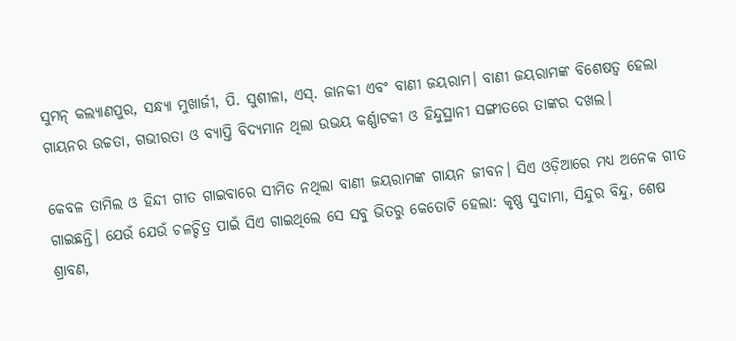ସୁମନ୍‌ କଲ୍ୟାଣପୁର, ସନ୍ଧ୍ୟା ମୁଖାର୍ଜୀ, ପି. ସୁଶୀଳା, ଏସ୍‌. ଜାନକୀ ଏବଂ ବାଣୀ ଜୟରାମ। ବାଣୀ ଜୟରାମଙ୍କ ବିଶେଷତ୍ବ ହେଲା ଗାୟନର ଉଚ୍ଚତା, ଗଭୀରତା ଓ ବ୍ୟାପ୍ତି ବିଦ୍ୟମାନ ଥିଲା ଉଭୟ କର୍ଣ୍ଣାଟକୀ ଓ ହିନ୍ଦୁସ୍ଥାନୀ ସଙ୍ଗୀତରେ ତାଙ୍କର ଦଖଲ।

କେବଳ ତାମିଲ ଓ ହିନ୍ଦୀ ଗୀତ ଗାଇବାରେ ସୀମିତ ନଥିଲା ବାଣୀ ଜୟରାମଙ୍କ ଗାୟନ ଜୀବନ। ସିଏ ଓଡ଼ିଆରେ ମଧ୍ୟ ଅନେକ ଗୀତ ଗାଇଛନ୍ତି। ଯେଉଁ ଯେଉଁ ଚଳଚ୍ଚିତ୍ର ପାଇଁ ସିଏ ଗାଇଥିଲେ ସେ ସବୁ ଭିତରୁ କେତୋଟି ହେଲା: କୃଷ୍ଣ ସୁଦାମା, ସିନ୍ଦୁର ବିନ୍ଦୁ, ଶେଷ ଶ୍ରାବଣ,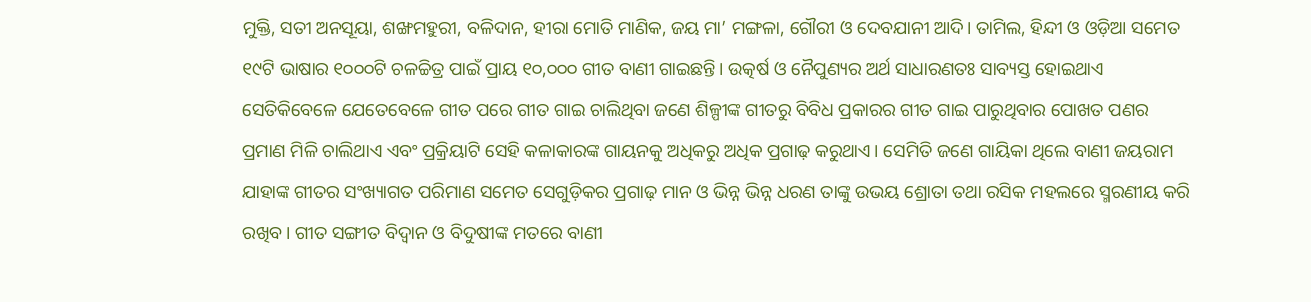ମୁକ୍ତି, ସତୀ ଅନସୂୟା, ଶଙ୍ଖମହୁରୀ, ବଳିଦାନ, ହୀରା ମୋତି ମାଣିକ, ଜୟ ମା’ ମଙ୍ଗଳା, ଗୌରୀ ଓ ଦେବଯାନୀ ଆଦି। ତାମିଲ, ହିନ୍ଦୀ ଓ ଓଡ଼ିଆ ସମେତ ୧୯ଟି ଭାଷାର ୧୦୦୦ଟି ଚଳଚ୍ଚିତ୍ର ପାଇଁ ପ୍ରାୟ ୧୦,୦୦୦ ଗୀତ ବାଣୀ ଗାଇଛନ୍ତି। ଉତ୍କର୍ଷ ଓ ନୈପୁଣ୍ୟର ଅର୍ଥ ସାଧାରଣତଃ ସାବ୍ୟସ୍ତ ହୋଇଥାଏ ସେତିକିବେଳେ ଯେତେବେଳେ ଗୀତ ପରେ ଗୀତ ଗାଇ ଚାଲିଥିବା ଜଣେ ଶିଳ୍ପୀଙ୍କ ଗୀତରୁ ବିବିଧ ପ୍ରକାରର ଗୀତ ଗାଇ ପାରୁଥିବାର ପୋଖତ ପଣର ପ୍ରମାଣ ମିଳି ଚାଲିଥାଏ ଏବଂ ପ୍ରକ୍ରିୟାଟି ସେହି କଳାକାରଙ୍କ ଗାୟନକୁ ଅଧିକରୁ ଅଧିକ ପ୍ରଗାଢ଼ କରୁଥାଏ। ସେମିତି ଜଣେ ଗାୟିକା ଥିଲେ ବାଣୀ ଜୟରାମ ଯାହାଙ୍କ ଗୀତର ସଂଖ୍ୟାଗତ ପରିମାଣ ସମେତ ସେଗୁଡ଼ିକର ପ୍ରଗାଢ଼ ମାନ ଓ ଭିନ୍ନ ଭିନ୍ନ ଧରଣ ତାଙ୍କୁ ଉଭୟ ଶ୍ରୋତା ତଥା ରସିକ ମହଲରେ ସ୍ମରଣୀୟ କରି ରଖିବ। ଗୀତ ସଙ୍ଗୀତ ବିଦ୍ବାନ ଓ ବିଦୁଷୀଙ୍କ ମତରେ ବାଣୀ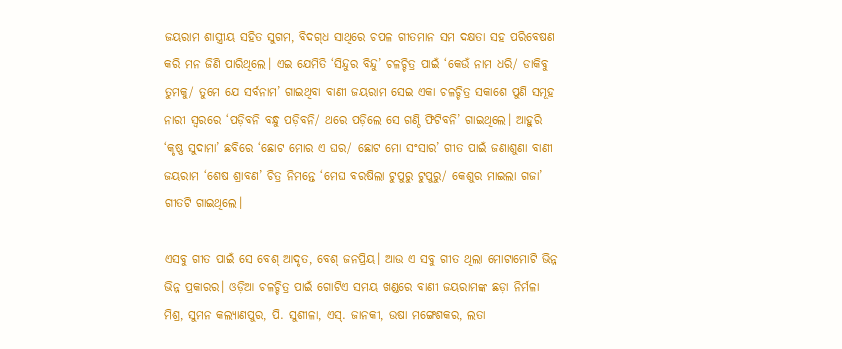ଜୟରାମ ଶାସ୍ତ୍ରୀୟ ସହିତ ସୁଗମ, ବିଦଗ୍‌ଧ ସାଥିରେ ଚପଳ ଗୀତମାନ ସମ ଦକ୍ଷତା ସହ ପରିବେଷଣ କରି ମନ ଜିଣି ପାରିଥିଲେ। ଏଇ ଯେମିତି ‘ସିନ୍ଦୁର ବିନ୍ଦୁ’ ଚଳଚ୍ଚିତ୍ର ପାଇଁ ‘କେଉଁ ନାମ ଧରି/ ଡାକିବୁ ତୁମକୁ/ ତୁମେ ଯେ ସର୍ବନାମ’ ଗାଇଥିବା ବାଣୀ ଜୟରାମ ସେଇ ଏକା ଚଳଚ୍ଚିତ୍ର ସକାଶେ ପୁଣି ସମୂହ ନାରୀ ସ୍ବରରେ ‘ପଡ଼ିବନି ବନ୍ଧୁ ପଡ଼ିବନି/ ଥରେ ପଡ଼ିଲେ ସେ ଗଣ୍ଠି ଫିଟିବନି’ ଗାଇଥି‌ଲେ। ଆହୁରି ‘କୃଷ୍ଣ ସୁଦାମା’ ଛବିରେ ‘ଛୋଟ ମୋର ଏ ଘର/ ଛୋଟ ମୋ ସଂସାର’ ଗୀତ ପାଇଁ ଜଣାଶୁଣା ବାଣୀ ଜୟରାମ ‘ଶେଷ ଶ୍ରାବଣ’ ଚିତ୍ର ନିମନ୍ତେ ‘ମେଘ ବରଷିଲା ଟୁପୁରୁ ଟୁପୁରୁ/ କେଶୁର ମାଇଲା ଗଜା’ ଗୀତଟି ଗାଇଥିଲେ।

ଏସବୁ ଗୀତ ପାଇଁ ସେ ବେଶ୍‌ ଆଦୃତ, ବେଶ୍‌ ଜନପ୍ରିୟ। ଆଉ ଏ ସବୁ ଗୀତ ଥିଲା ମୋଟାମୋଟି ଭିନ୍ନ ଭିନ୍ନ ପ୍ରକାରର। ଓଡ଼ିଆ ଚଳଚ୍ଚିତ୍ର ପାଇଁ ଗୋଟିଏ ସମୟ ଖଣ୍ଡରେ ବାଣୀ ଜୟରାମଙ୍କ ଛଡ଼ା ନିର୍ମଳା ମିଶ୍ର, ସୁମନ କଲ୍ୟାଣପୁର, ପି. ସୁଶୀଳା, ଏସ୍‌. ଜାନକୀ, ଉଷା ମଙ୍ଗେଶକର, ଲତା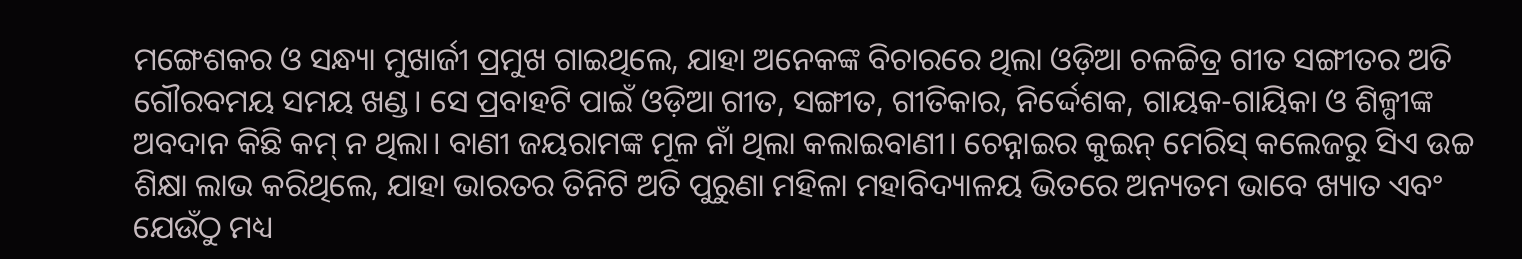ମଙ୍ଗେଶକର ଓ ସନ୍ଧ୍ୟା ମୁଖାର୍ଜୀ ପ୍ରମୁଖ ଗାଇଥିଲେ, ଯାହା ଅନେକଙ୍କ ବିଚାରରେ ଥିଲା ଓଡ଼ିଆ ଚଳଚ୍ଚିତ୍ର ଗୀତ ସଙ୍ଗୀତର ଅତି ଗୌରବମୟ ସମୟ ଖଣ୍ଡ। ସେ ପ୍ରବାହଟି ପାଇଁ ଓଡ଼ିଆ ଗୀତ, ସଙ୍ଗୀତ, ଗୀତିକାର, ନିର୍ଦ୍ଦେଶକ, ଗାୟକ-ଗାୟିକା ଓ ଶିଳ୍ପୀଙ୍କ ଅବଦାନ କିଛି କମ୍‌ ନ ଥିଲା। ବାଣୀ ଜୟରାମଙ୍କ ମୂଳ ନାଁ ଥିଲା କଲାଇବାଣୀ। ଚେନ୍ନାଇର କୁଇନ୍‌ ମେରିସ୍‌ କଲେଜରୁ ସିଏ ଉଚ୍ଚ ଶିକ୍ଷା ଲାଭ କରିଥିଲେ, ଯାହା ଭାରତର ତିନିଟି ଅତି ପୁରୁଣା ମହିଳା ମହାବିଦ୍ୟାଳୟ ଭିତରେ ଅନ୍ୟତମ ଭାବେ ଖ୍ୟାତ ଏବଂ ଯେଉଁଠୁ ମଧ୍ୟ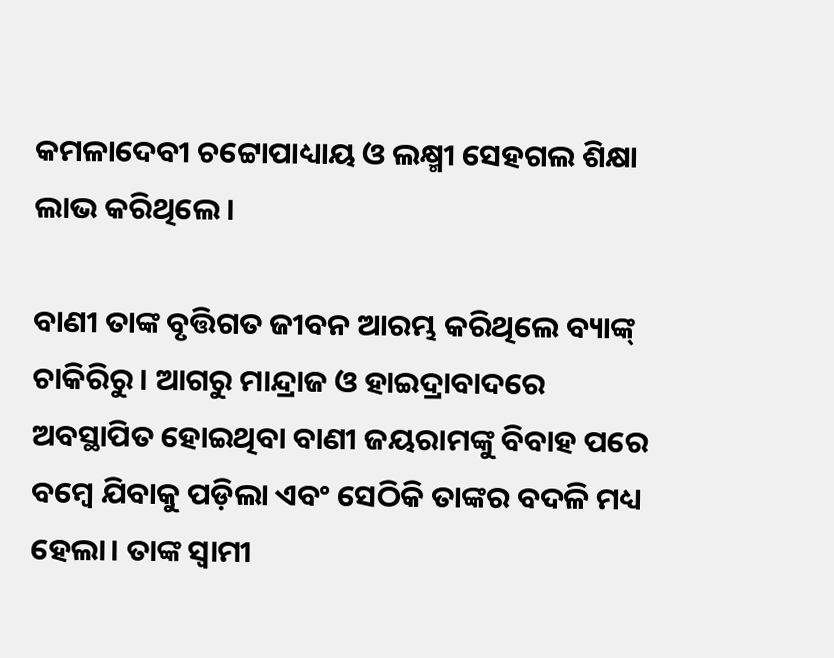କମଳାଦେବୀ ଚଟ୍ଟୋପାଧ୍ୟାୟ ଓ ଲକ୍ଷ୍ମୀ ସେହଗଲ ଶିକ୍ଷା ଲାଭ କରିଥିଲେ।

ବାଣୀ ତାଙ୍କ ବୃତ୍ତିଗତ ଜୀବନ ଆରମ୍ଭ କରିଥିଲେ ବ୍ୟାଙ୍କ୍‌ ଚାକିରିରୁ। ଆଗରୁ ମାନ୍ଦ୍ରାଜ ଓ ହାଇଦ୍ରାବାଦରେ ଅବସ୍ଥାପିତ ହୋଇଥିବା ବାଣୀ ଜୟରାମଙ୍କୁ ବିବାହ ପରେ ବମ୍ବେ ଯିବାକୁ ପଡ଼ିଲା ଏବଂ ସେଠିକି ତାଙ୍କର ବଦଳି ମଧ୍ୟ ହେଲା। ତାଙ୍କ ସ୍ବାମୀ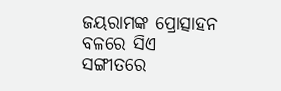ଜୟରାମଙ୍କ ପ୍ରୋତ୍ସାହନ ବଳରେ ସିଏ ସଙ୍ଗୀତରେ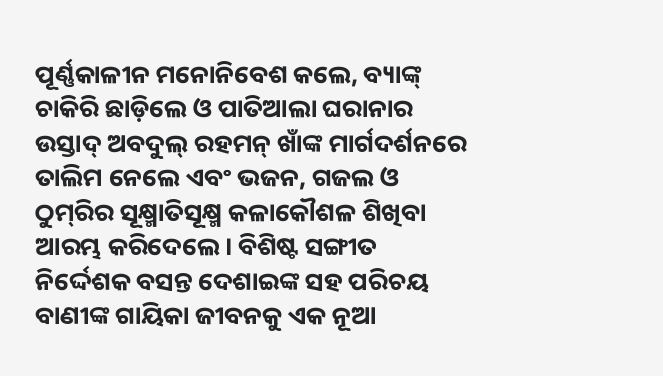ପୂର୍ଣ୍ଣକାଳୀନ ମନୋନିବେଶ କଲେ, ବ୍ୟାଙ୍କ୍‌ ଚାକିରି ଛାଡ଼ିଲେ ଓ ପାତିଆଲା ଘରାନାର ଉସ୍ତାଦ୍ ଅବଦୁଲ୍‌ ରହମନ୍‌ ଖାଁଙ୍କ ମାର୍ଗଦର୍ଶନରେ ତାଲିମ ନେଲେ ଏବଂ ଭଜନ, ଗଜଲ ଓ ଠୁମ୍‌ରିର ସୂକ୍ଷ୍ମାତିସୂକ୍ଷ୍ମ କଳାକୌଶଳ ଶିଖିବା ଆରମ୍ଭ କରିଦେଲେ। ବିଶିଷ୍ଟ ସଙ୍ଗୀତ ନ‌ିର୍ଦ୍ଦେଶକ ବସନ୍ତ ଦେଶାଇଙ୍କ ସହ ପରିଚୟ ବାଣୀଙ୍କ ଗାୟିକା ଜୀବନକୁ ଏକ ନୂଆ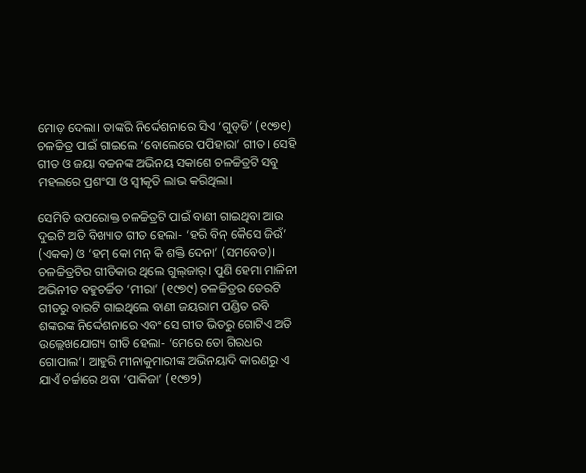ମୋଡ଼ ଦେଲା। ତାଙ୍କରି ନିର୍ଦ୍ଦେଶନାରେ ସିଏ ‘ଗୁଡ୍‌ଡି’ (୧୯୭୧) ଚଳଚ୍ଚିତ୍ର ପାଇଁ ଗାଇଲେ ‘ବୋଲେରେ ପପିହାରା’ ଗୀତ। ସେହି ଗୀତ ଓ ଜୟା ବଚ୍ଚନଙ୍କ ଅଭିନୟ ସକାଶେ ଚଳଚ୍ଚିତ୍ରଟି ସବୁ ମହଲରେ ପ୍ରଶଂସା ଓ ସ୍ବୀକୃତି ଲାଭ କରିଥିଲା।

ସେମିତି ଉପରୋକ୍ତ ଚଳଚ୍ଚିତ୍ରଟି ପାଇଁ ବାଣୀ ଗାଇଥିବା ଆଉ ଦୁଇଟି ଅତି ବିଖ୍ୟାତ ଗୀତ ହେଲା- ‘ହରି ବିନ୍‌ କୈସେ ଜିଉଁ’ (ଏକକ) ଓ ‘ହମ୍‌ କୋ ମନ୍‌ କି ଶକ୍ତି ଦେନା’ (ସମବେତ)। ଚଳଚ୍ଚିତ୍ରଟିର ଗୀତିକାର ଥିଲେ ଗୁଲ୍‌ଜାର୍‌। ପୁଣି ହେମା ମାଳିନୀ ଅଭିନୀତ ବହୁଚର୍ଚ୍ଚିତ ‘ମୀରା’ (୧୯୭୯) ଚଳଚ୍ଚିତ୍ରର ତେରଟି ଗୀତରୁ ବାରଟି ଗାଇଥିଲେ ବାଣୀ ଜୟରାମ ପଣ୍ଡିତ ରବି ଶଙ୍କରଙ୍କ ନିର୍ଦ୍ଦେଶନାରେ ଏବଂ ସେ ଗୀତ ଭିତରୁ ଗୋଟିଏ ଅତି ଉଲ୍ଲେଖଯୋଗ୍ୟ ଗୀତି ହେଲା- ‘ମେରେ ତୋ ଗିରଧର ଗୋପାଲ’। ଆହୁରି ମୀନାକୁମାରୀଙ୍କ ଅଭିନୟାଦି କାରଣରୁ ଏ ଯାଏଁ ଚର୍ଚ୍ଚାରେ ଥବା ‘ପାକିଜା’ (୧୯୭୨)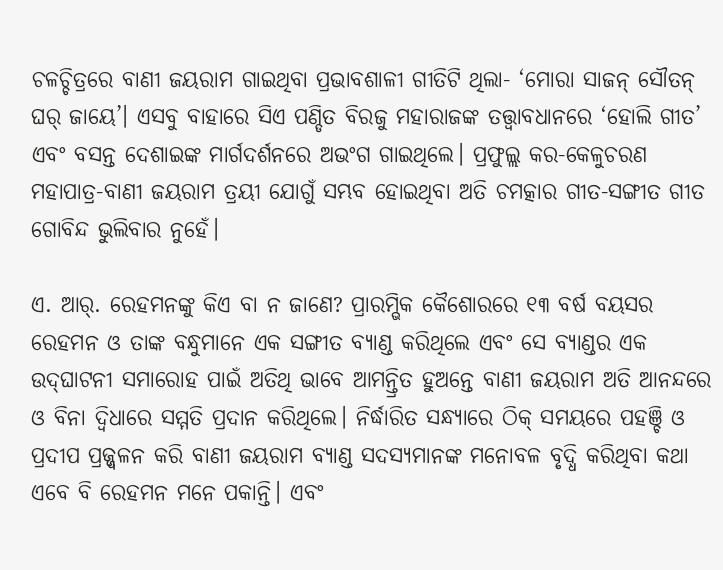ଚଳଚ୍ଚିତ୍ରରେ ବାଣୀ ଜୟରାମ ଗାଇଥିବା ପ୍ରଭାବଶାଳୀ ଗୀତିଟି ଥିଲା- ‘ମୋରା ସାଜନ୍‌ ସୌତନ୍‌ ଘର୍‌ ଜାୟେ’। ଏସବୁ ବାହାରେ ସିଏ ପଣ୍ଡିତ ବିରଜୁ ମହାରାଜଙ୍କ ତତ୍ତ୍ବାବଧାନରେ ‘ହୋଲି ଗୀତ’ ଏବଂ ବସନ୍ତ ଦେଶାଇଙ୍କ ମାର୍ଗଦର୍ଶନରେ ଅଭଂଗ ଗାଇଥିଲେ। ପ୍ରଫୁଲ୍ଲ କର-କେଳୁଚରଣ ମହାପାତ୍ର-ବାଣୀ ଜୟରାମ ତ୍ରୟୀ ଯୋଗୁଁ ସମ୍ଭବ ହୋଇଥିବା ଅତି ଚମତ୍କାର ଗୀତ-ସଙ୍ଗୀତ ଗୀତ ଗୋବିନ୍ଦ ଭୁଲିବାର ନୁହେଁ।

ଏ. ଆର୍‌. ରେହମନଙ୍କୁ କିଏ ବା ନ ଜାଣେ? ପ୍ରାରମ୍ଭିକ କୈଶୋରରେ ୧୩ ବର୍ଷ ବୟସର ରେହମନ ଓ ତାଙ୍କ ବନ୍ଧୁମାନେ ଏକ ସଙ୍ଗୀତ ବ୍ୟାଣ୍ଡ କରିଥିଲେ ଏବଂ ସେ ବ୍ୟାଣ୍ଡର ଏକ ଉଦ୍‌ଘାଟନୀ ସମାରୋହ ପାଇଁ ଅତିଥି ଭାବେ ଆମନ୍ତ୍ରିତ ହୁଅନ୍ତେ ବାଣୀ ଜୟରାମ ଅତି ଆନନ୍ଦରେ ଓ ବିନା ଦ୍ବିଧାରେ ସମ୍ମତି ପ୍ରଦାନ କରିଥିଲେ। ନିର୍ଦ୍ଧାରିତ ସନ୍ଧ୍ୟାରେ ଠିକ୍‌ ସମୟରେ ପହଞ୍ଚି ଓ ପ୍ରଦୀପ ପ୍ରଜ୍ଜ୍ବଳନ କରି ବାଣୀ ଜୟରାମ ବ୍ୟାଣ୍ଡ ସଦସ୍ୟମାନଙ୍କ ମନୋବଳ ବୃଦ୍ଧି କରିଥିବା କଥା ଏବେ ବି ରେହମନ ମନେ ପକାନ୍ତି। ଏବଂ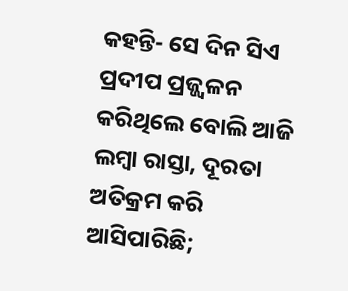କହନ୍ତି- ସେ ଦିନ ସିଏ ପ୍ରଦୀପ ପ୍ରଜ୍ଜ୍ବଳନ କରିଥିଲେ ବୋଲି ଆଜି ଲମ୍ବା ରାସ୍ତା, ଦୂରତା ଅତିକ୍ରମ କରି ଆସିପାରିଛି;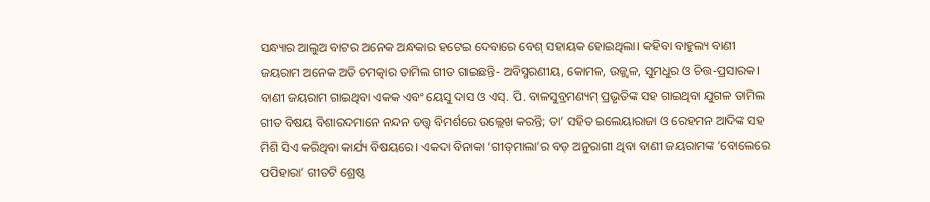ସନ୍ଧ୍ୟାର ଆଲୁଅ ବାଟର ଅନେକ ଅନ୍ଧକାର ହଟେଇ ଦେବାରେ ବେଶ୍‌ ସହାୟକ ହୋଇଥିଲା। କହିବା ବାହୁଲ୍ୟ ବାଣୀ ଜୟରାମ ଅନେକ ଅତି ଚମତ୍କାର ତାମିଲ ଗୀତ ଗାଇଛନ୍ତି- ଅବିସ୍ମରଣୀୟ, କୋମଳ, ଉଜ୍ଜ୍ବଳ, ସୁମଧୁର ଓ ଚିତ୍ତ-ପ୍ରସାରକ। ବାଣୀ ଜୟରାମ ଗାଇଥିବା ଏକକ ଏବଂ ୟେସୁ ଦାସ ଓ ଏସ୍‌. ପି. ବାଳସୁବ୍ରମଣ୍ୟମ୍‌ ପ୍ରଭୃତିଙ୍କ ସହ ଗାଇଥିବା ଯୁଗଳ ତାମିଲ ଗୀତ ବିଷୟ ବିଶାରଦମାନେ ନନ୍ଦନ ତତ୍ତ୍ବ ବିମର୍ଶରେ ଉଲ୍ଲେଖ କରନ୍ତି; ତା’ ସହିତ ଇଲେୟାରାଜା ଓ ରେହମନ ଆଦିଙ୍କ ସହ ମିଶି ସିଏ କରିଥିବା‌ କାର୍ଯ୍ୟ ବିଷୟରେ। ଏକଦା ବିନାକା ‘ଗୀତ୍‌ମାଲା’ର ବଡ଼ ଅନୁରାଗୀ ଥିବା ବାଣୀ ଜୟରାମଙ୍କ ‘ବୋଲେରେ ପପିହାରା’ ଗୀତଟି ଶ୍ରେଷ୍ଠ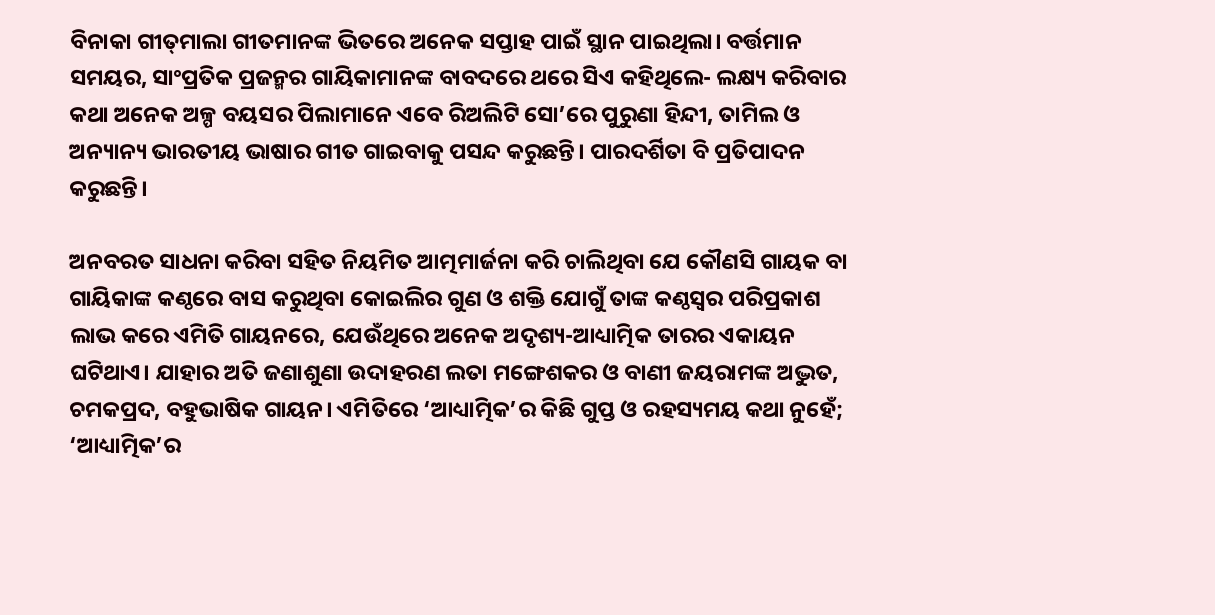ବିନାକା ଗୀତ୍‌ମାଲା ଗୀତମାନଙ୍କ ଭିତରେ ଅନେକ ସପ୍ତାହ ପାଇଁ ସ୍ଥାନ ପାଇଥିଲା। ବର୍ତ୍ତମା‌ନ ସମୟର, ସାଂପ୍ରତିକ ପ୍ରଜନ୍ମର ଗାୟିକାମାନଙ୍କ ବାବଦରେ ଥରେ ସିଏ କହିଥିଲେ- ଲକ୍ଷ୍ୟ କରିବାର କଥା ଅନେକ ଅଳ୍ପ ବୟସର ପିଲାମାନେ ଏବେ ରିଅଲିଟି ସୋ’ରେ ପୁରୁଣା ହିନ୍ଦୀ, ତାମିଲ ଓ ଅନ୍ୟାନ୍ୟ ଭାରତୀୟ ଭାଷାର ଗୀତ ଗାଇବାକୁ ପସନ୍ଦ କରୁଛନ୍ତି। ପାରଦର୍ଶିତା ବି ପ୍ରତିପାଦନ କରୁଛନ୍ତି।

ଅନବରତ ସାଧନା କରିବା ସହିତ ନିୟମିତ ଆତ୍ମମ‌ାର୍ଜନା କରି ଚାଲିଥିବା ଯେ କୌଣସି ଗାୟକ ବା ଗାୟିକାଙ୍କ କଣ୍ଠରେ ବାସ କରୁଥିବା କୋଇଲିର ଗୁଣ ଓ ଶକ୍ତି ଯୋଗୁଁ ତାଙ୍କ କଣ୍ଠସ୍ବର ପରିପ୍ରକାଶ ଲାଭ କରେ ଏମିତି ଗାୟନରେ, ଯେଉଁଥିରେ ଅନେକ ଅଦୃଶ୍ୟ-ଆଧ୍ୟାତ୍ମିକ ତାରର ଏକାୟନ ଘଟିଥାଏ। ଯାହାର ଅତି ଜଣାଶୁଣା ଉଦାହରଣ ଲତା ମଙ୍ଗେଶକର ଓ ବାଣୀ ଜୟରାମଙ୍କ ଅଦ୍ଭୁତ, ଚମକପ୍ରଦ, ବହୁଭାଷିକ ଗାୟନ। ଏମିତିରେ ‘ଆଧ୍ୟାତ୍ମିକ’ର କିଛି ଗୁପ୍ତ ଓ ରହସ୍ୟମୟ କଥା ନୁହେଁ; ‘ଆଧ୍ୟାତ୍ମିକ’ର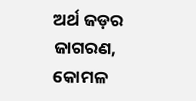ଅର୍ଥ ଜଡ଼ର ଜାଗରଣ, କୋମଳ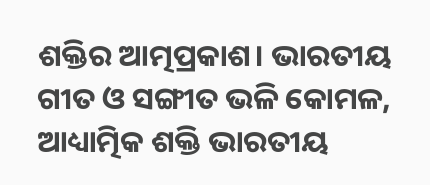ଶକ୍ତିର ଆତ୍ମପ୍ରକାଶ। ଭାରତୀୟ ଗୀତ ଓ ସଙ୍ଗୀତ ଭଳି କୋମଳ, ଆଧ୍ୟାତ୍ମିକ ଶକ୍ତି ଭାରତୀୟ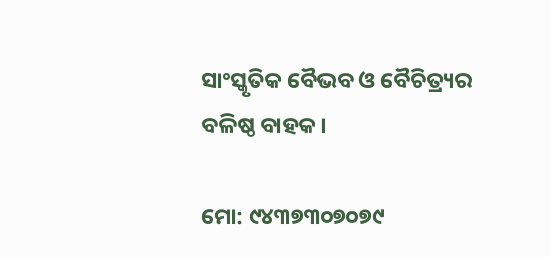ସାଂସ୍କୃତିକ ବୈଭବ ଓ ବୈଚିତ୍ର୍ୟର ବଳିଷ୍ଠ ବାହକ।

ମୋ: ୯୪୩୭୩୦୭୦୭୯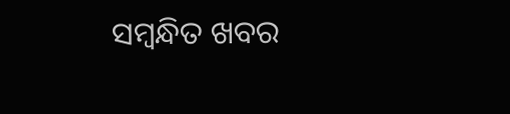ସମ୍ବନ୍ଧିତ ଖବର